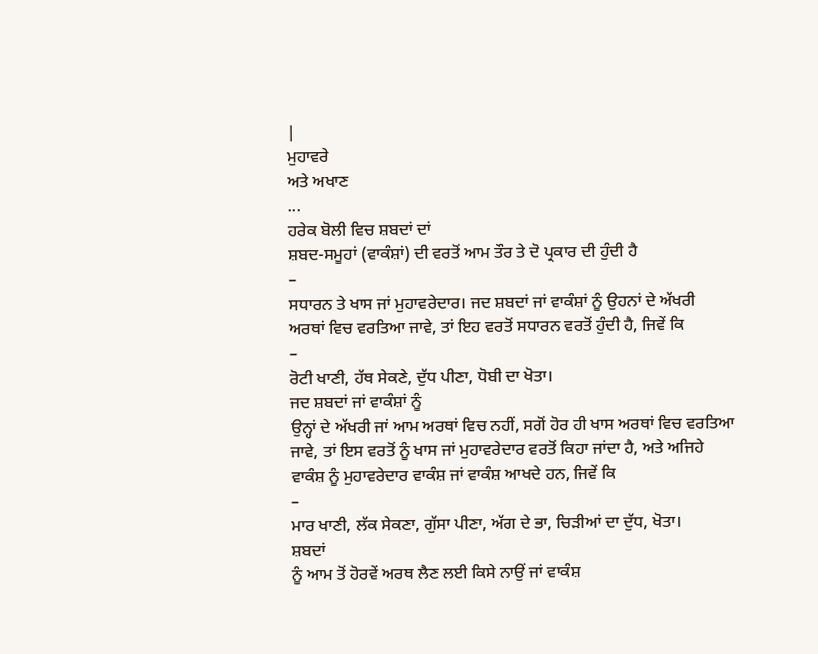|
ਮੁਹਾਵਰੇ
ਅਤੇ ਅਖਾਣ
...
ਹਰੇਕ ਬੋਲੀ ਵਿਚ ਸ਼ਬਦਾਂ ਦਾਂ
ਸ਼ਬਦ-ਸਮੂਹਾਂ (ਵਾਕੰਸ਼ਾਂ) ਦੀ ਵਰਤੋਂ ਆਮ ਤੌਰ ਤੇ ਦੋ ਪ੍ਰਕਾਰ ਦੀ ਹੁੰਦੀ ਹੈ
–
ਸਧਾਰਨ ਤੇ ਖਾਸ ਜਾਂ ਮੁਹਾਵਰੇਦਾਰ। ਜਦ ਸ਼ਬਦਾਂ ਜਾਂ ਵਾਕੰਸ਼ਾਂ ਨੂੰ ਉਹਨਾਂ ਦੇ ਅੱਖਰੀ
ਅਰਥਾਂ ਵਿਚ ਵਰਤਿਆ ਜਾਵੇ, ਤਾਂ ਇਹ ਵਰਤੋਂ ਸਧਾਰਨ ਵਰਤੋਂ ਹੁੰਦੀ ਹੈ, ਜਿਵੇਂ ਕਿ
–
ਰੋਟੀ ਖਾਣੀ, ਹੱਥ ਸੇਕਣੇ, ਦੁੱਧ ਪੀਣਾ, ਧੋਬੀ ਦਾ ਖੋਤਾ।
ਜਦ ਸ਼ਬਦਾਂ ਜਾਂ ਵਾਕੰਸ਼ਾਂ ਨੂੰ
ਉਨ੍ਹਾਂ ਦੇ ਅੱਖਰੀ ਜਾਂ ਆਮ ਅਰਥਾਂ ਵਿਚ ਨਹੀਂ, ਸਗੋਂ ਹੋਰ ਹੀ ਖਾਸ ਅਰਥਾਂ ਵਿਚ ਵਰਤਿਆ
ਜਾਵੇ, ਤਾਂ ਇਸ ਵਰਤੋਂ ਨੂੰ ਖਾਸ ਜਾਂ ਮੁਹਾਵਰੇਦਾਰ ਵਰਤੋਂ ਕਿਹਾ ਜਾਂਦਾ ਹੈ, ਅਤੇ ਅਜਿਹੇ
ਵਾਕੰਸ਼ ਨੂੰ ਮੁਹਾਵਰੇਦਾਰ ਵਾਕੰਸ਼ ਜਾਂ ਵਾਕੰਸ਼ ਆਖਦੇ ਹਨ, ਜਿਵੇਂ ਕਿ
–
ਮਾਰ ਖਾਣੀ, ਲੱਕ ਸੇਕਣਾ, ਗੁੱਸਾ ਪੀਣਾ, ਅੱਗ ਦੇ ਭਾ, ਚਿਡ਼ੀਆਂ ਦਾ ਦੁੱਧ, ਖੋਤਾ।
ਸ਼ਬਦਾਂ
ਨੂੰ ਆਮ ਤੋਂ ਹੋਰਵੇਂ ਅਰਥ ਲੈਣ ਲਈ ਕਿਸੇ ਨਾਉਂ ਜਾਂ ਵਾਕੰਸ਼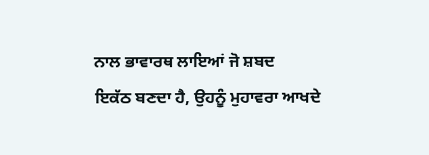ਨਾਲ ਭਾਵਾਰਥ ਲਾਇਆਂ ਜੋ ਸ਼ਬਦ
ਇਕੱਠ ਬਣਦਾ ਹੈ, ਉਹਨੂੰ ਮੁਹਾਵਰਾ ਆਖਦੇ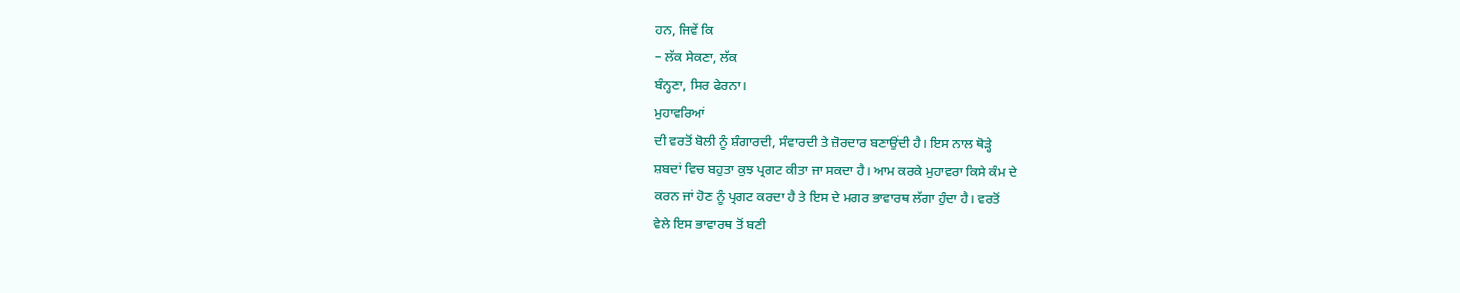ਹਨ, ਜਿਵੇਂ ਕਿ
– ਲੱਕ ਸੇਕਣਾ, ਲੱਕ
ਬੰਨ੍ਹਣਾ, ਸਿਰ ਫੇਰਨਾ।
ਮੁਹਾਵਰਿਆਂ
ਦੀ ਵਰਤੋਂ ਬੋਲੀ ਨੂੰ ਸ਼ੰਗਾਰਦੀ, ਸੰਵਾਰਦੀ ਤੇ ਜ਼ੋਰਦਾਰ ਬਣਾਉਂਦੀ ਹੈ। ਇਸ ਨਾਲ ਥੋਡ਼੍ਹੇ
ਸ਼ਬਦਾਂ ਵਿਚ ਬਹੁਤਾ ਕੁਝ ਪ੍ਰਗਟ ਕੀਤਾ ਜਾ ਸਕਦਾ ਹੈ। ਆਮ ਕਰਕੇ ਮੁਹਾਵਰਾ ਕਿਸੇ ਕੰਮ ਦੇ
ਕਰਨ ਜਾਂ ਹੋਣ ਨੂੰ ਪ੍ਰਗਟ ਕਰਦਾ ਹੈ ਤੇ ਇਸ ਦੇ ਮਗਰ ਭਾਵਾਰਥ ਲੱਗਾ ਹੁੰਦਾ ਹੈ। ਵਰਤੋਂ
ਵੇਲੇ ਇਸ ਭਾਵਾਰਥ ਤੋਂ ਬਣੀ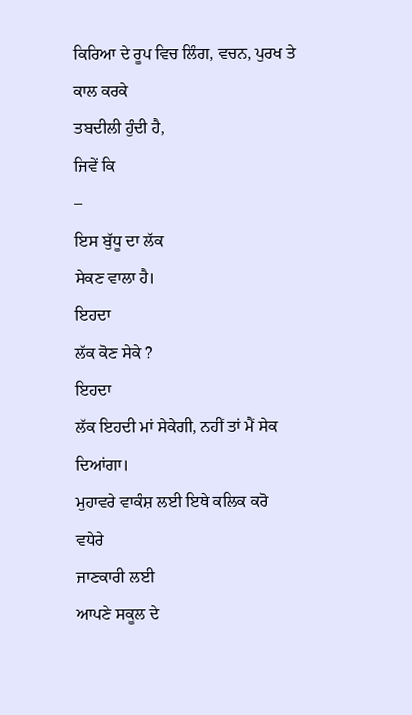ਕਿਰਿਆ ਦੇ ਰੂਪ ਵਿਚ ਲਿੰਗ, ਵਚਨ, ਪੁਰਖ ਤੇ ਕਾਲ ਕਰਕੇ
ਤਬਦੀਲੀ ਹੁੰਦੀ ਹੈ,
ਜਿਵੇਂ ਕਿ
–
ਇਸ ਬੁੱਧੂ ਦਾ ਲੱਕ
ਸੇਕਣ ਵਾਲਾ ਹੈ।
ਇਹਦਾ
ਲੱਕ ਕੋਣ ਸੇਕੇ ?
ਇਹਦਾ
ਲੱਕ ਇਹਦੀ ਮਾਂ ਸੇਕੇਗੀ, ਨਹੀਂ ਤਾਂ ਮੈਂ ਸੇਕ ਦਿਆਂਗਾ।
ਮੁਹਾਵਰੇ ਵਾਕੰਸ਼ ਲਈ ਇਥੇ ਕਲਿਕ ਕਰੋ
ਵਧੇਰੇ
ਜਾਣਕਾਰੀ ਲਈ
ਆਪਣੇ ਸਕੂਲ ਦੇ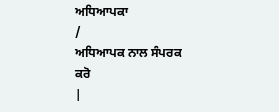ਅਧਿਆਪਕਾ
/
ਅਧਿਆਪਕ ਨਾਲ ਸੰਪਰਕ ਕਰੋ
|